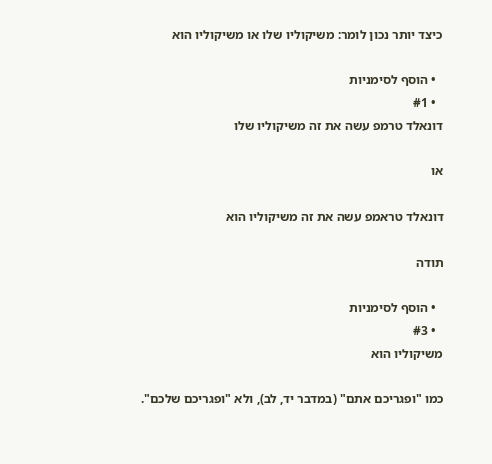כיצד יותר נכון לומר: משיקוליו שלו או משיקוליו הוא

  • הוסף לסימניות
  • #1
דונאלד טרמפ עשה את זה משיקוליו שלו

או

דונאלד טראמפ עשה את זה משיקוליו הוא

תודה

  • הוסף לסימניות
  • #3
משיקוליו הוא

כמו "ופגריכם אתם" (במדבר יד, לב), ולא "ופגריכם שלכם".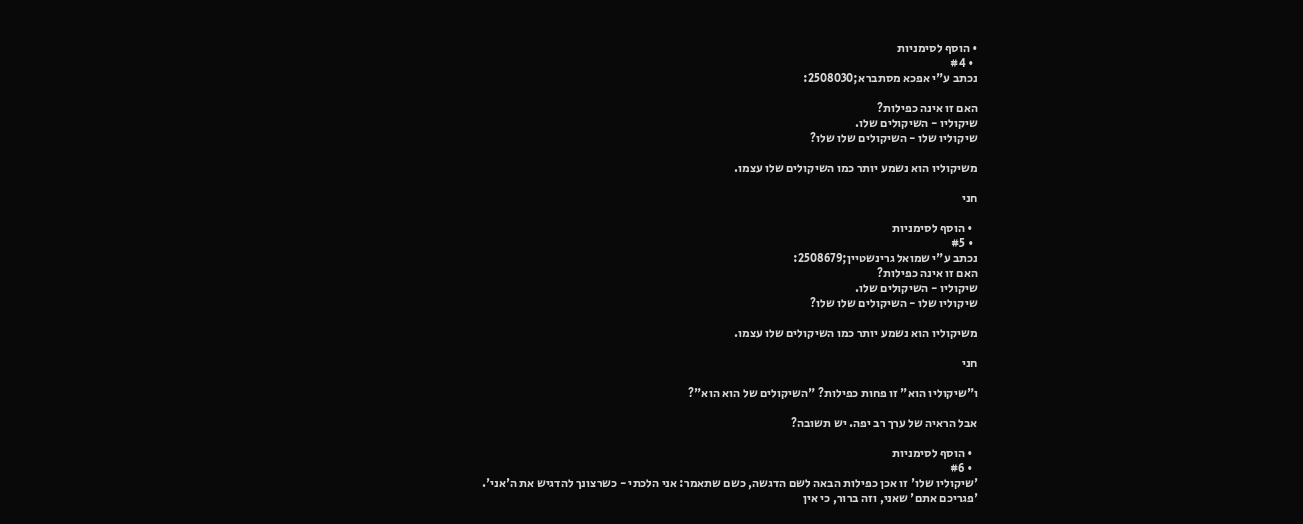• הוסף לסימניות
  • #4
נכתב ע"י אפכא מסתברא;2508030:

האם זו אינה כפילות?
שיקוליו - השיקולים שלו.
שיקוליו שלו - השיקולים שלו שלו?

משיקוליו הוא נשמע יותר כמו השיקולים שלו עצמו.

חני

  • הוסף לסימניות
  • #5
נכתב ע"י שמואל גרינשטיין;2508679:
האם זו אינה כפילות?
שיקוליו - השיקולים שלו.
שיקוליו שלו - השיקולים שלו שלו?

משיקוליו הוא נשמע יותר כמו השיקולים שלו עצמו.

חני

ו"שיקוליו הוא" זו פחות כפילות? "השיקולים של הוא הוא"?

אבל הראיה של ערך רב יפה. יש תשובה?

  • הוסף לסימניות
  • #6
'שיקוליו שלו' זו אכן כפילות הבאה לשם הדגשה, כשם שתאמר: אני הלכתי - כשרצונך להדגיש את ה'אני'.
'פגריכם אתם' שאני, וזה ברור, כי אין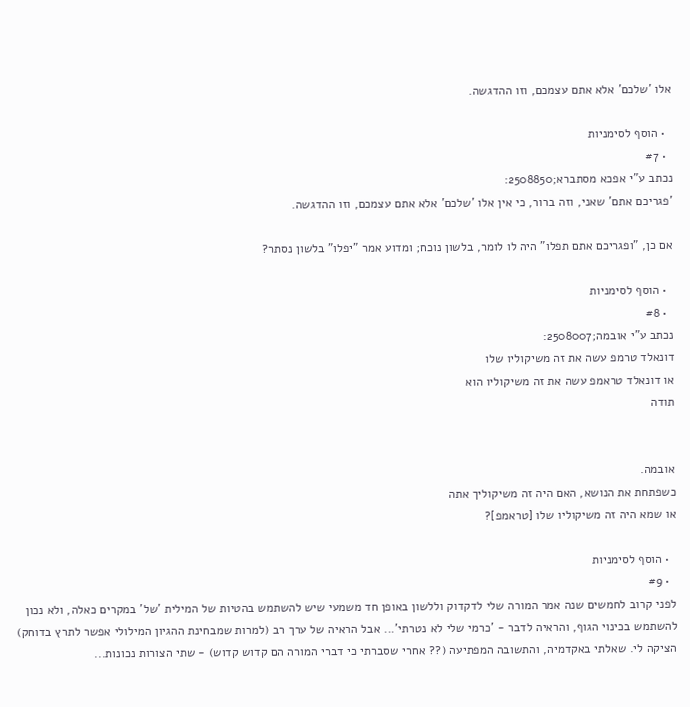אלו 'שלכם' אלא אתם עצמכם, וזו ההדגשה.

  • הוסף לסימניות
  • #7
נכתב ע"י אפכא מסתברא;2508850:
'פגריכם אתם' שאני, וזה ברור, כי אין אלו 'שלכם' אלא אתם עצמכם, וזו ההדגשה.

אם כן, "ופגריכם אתם תפלו" היה לו לומר, בלשון נוכח; ומדוע אמר "יפלו" בלשון נסתר?

  • הוסף לסימניות
  • #8
נכתב ע"י אובמה;2508007:
דונאלד טרמפ עשה את זה משיקוליו שלו
או דונאלד טראמפ עשה את זה משיקוליו הוא
תודה


אובמה.
כשפתחת את הנושא, האם היה זה משיקוליך אתה
או שמא היה זה משיקוליו שלו [טראמפ]?

  • הוסף לסימניות
  • #9
לפני קרוב לחמשים שנה אמר המורה שלי לדקדוק וללשון באופן חד משמעי שיש להשתמש בהטיות של המילית 'של' במקרים כאלה, ולא נכון להשתמש בכינוי הגוף, והראיה לדבר - 'כרמי שלי לא נטרתי'... אבל הראיה של ערך רב (למרות שמבחינת ההגיון המילולי אפשר לתרץ בדוחק) הציקה לי. שאלתי באקדמיה, והתשובה המפתיעה (?? אחרי שסברתי כי דברי המורה הם קדוש קדוש) - שתי הצורות נכונות...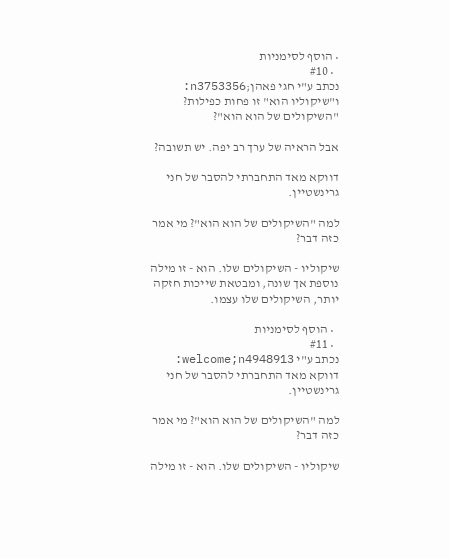• הוסף לסימניות
  • #10
נכתב ע"י חגי פאהן;n3753356:
ו"שיקוליו הוא" זו פחות כפילות? "השיקולים של הוא הוא"?

אבל הראיה של ערך רב יפה. יש תשובה?

דווקא מאד התחברתי להסבר של חני גרינשטיין.

למה "השיקולים של הוא הוא"? מי אמר כזה דבר?

שיקוליו - השיקולים שלו. הוא - זו מילה נוספת אך שונה, ומבטאת שייכות חזקה יותר, השיקולים שלו עצמו.

  • הוסף לסימניות
  • #11
נכתב ע"י welcome;n4948913:
דווקא מאד התחברתי להסבר של חני גרינשטיין.

למה "השיקולים של הוא הוא"? מי אמר כזה דבר?

שיקוליו - השיקולים שלו. הוא - זו מילה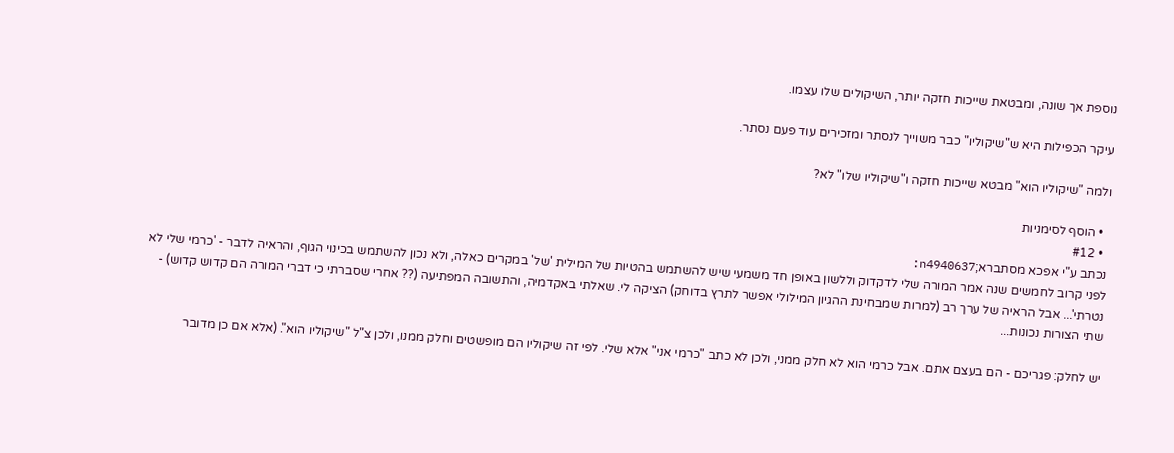נוספת אך שונה, ומבטאת שייכות חזקה יותר, השיקולים שלו עצמו.

עיקר הכפילות היא ש"שיקוליו" כבר משוייך לנסתר ומזכירים עוד פעם נסתר.

ולמה "שיקוליו הוא" מבטא שייכות חזקה ו"שיקוליו שלו" לא?

  • הוסף לסימניות
  • #12
נכתב ע"י אפכא מסתברא;n4940637:
לפני קרוב לחמשים שנה אמר המורה שלי לדקדוק וללשון באופן חד משמעי שיש להשתמש בהטיות של המילית 'של' במקרים כאלה, ולא נכון להשתמש בכינוי הגוף, והראיה לדבר - 'כרמי שלי לא נטרתי'... אבל הראיה של ערך רב (למרות שמבחינת ההגיון המילולי אפשר לתרץ בדוחק) הציקה לי. שאלתי באקדמיה, והתשובה המפתיעה (?? אחרי שסברתי כי דברי המורה הם קדוש קדוש) - שתי הצורות נכונות...

יש לחלק: פגריכם - הם בעצם אתם. אבל כרמי הוא לא חלק ממני, ולכן לא כתב "כרמי אני" אלא שלי. לפי זה שיקוליו הם מופשטים וחלק ממנו, ולכן צ"ל "שיקוליו הוא". (אלא אם כן מדובר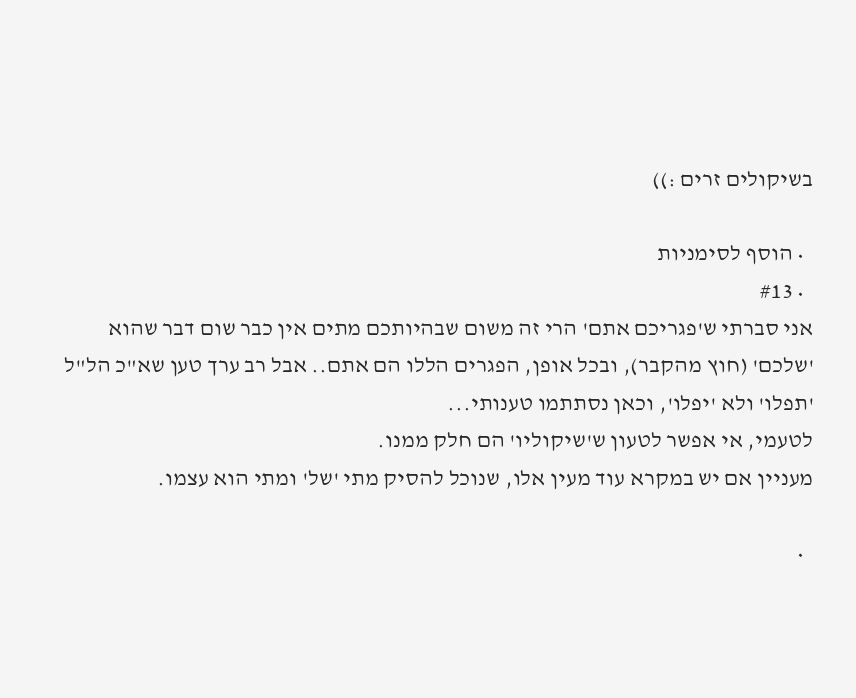בשיקולים זרים :))

  • הוסף לסימניות
  • #13
אני סברתי ש'פגריכם אתם' הרי זה משום שבהיותכם מתים אין כבר שום דבר שהוא 'שלכם' (חוץ מהקבר), ובכל אופן, הפגרים הללו הם אתם.. אבל רב ערך טען שא"כ הל"ל 'תפלו' ולא 'יפלו', וכאן נסתתמו טענותי...
לטעמי, אי אפשר לטעון ש'שיקוליו' הם חלק ממנו.
מעניין אם יש במקרא עוד מעין אלו, שנוכל להסיק מתי 'של' ומתי הוא עצמו.

  •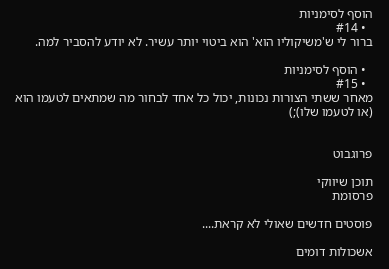הוסף לסימניות
  • #14
ברור לי ש'משיקוליו הוא' הוא ביטוי יותר עשיר. לא יודע להסביר למה.

  • הוסף לסימניות
  • #15
מאחר ששתי הצורות נכונות, יכול כל אחד לבחור מה שמתאים לטעמו הוא (או לטעמו שלו);)


פרוגבוט

תוכן שיווקי
פרסומת

פוסטים חדשים שאולי לא קראת....

אשכולות דומים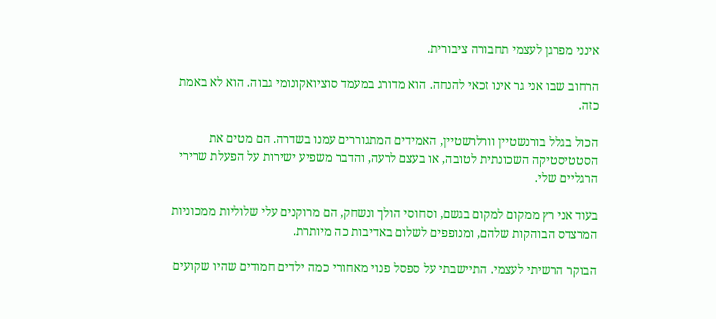אינני מפרגן לעצמי תחבורה ציבורית.

הרחוב שבו אני גר אינו זכאי להנחה. הוא מדורג במעמד סוציואקונומי גבוה. הוא לא באמת כזה.

הכול בגלל בורנשטיין וורלרשטיין, האמידים המתגוררים עמנו בשדרה. הם מטים את הסטטיסטיקה השכונתית לטובה, או בעצם לרעה, והדבר משפיע ישירות על הפעלת שרירי הרגליים שלי.

בעוד אני רץ ממקום למקום בגשם, וסחוסי הולך ונשחק, הם מרוקנים עלי שלוליות ממכוניות המרצדס הבוהקות שלהם, ומנופפים לשלום באדיבות כה מיותרת.

הבוקר הרשיתי לעצמי. התיישבתי על ספסל פנוי מאחורי כמה ילדים חמודים שהיו שקועים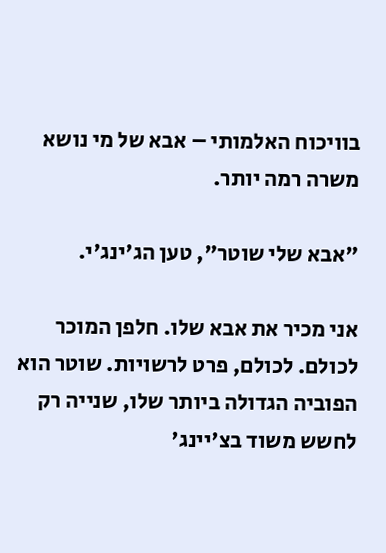בוויכוח האלמותי – אבא של מי נושא משרה רמה יותר.

"אבא שלי שוטר", טען הג'ינג'י.

אני מכיר את אבא שלו. חלפן המוכר לכולם. לכולם, פרט לרשויות. שוטר הוא הפוביה הגדולה ביותר שלו, שנייה רק לחשש משוד בצ'יינג'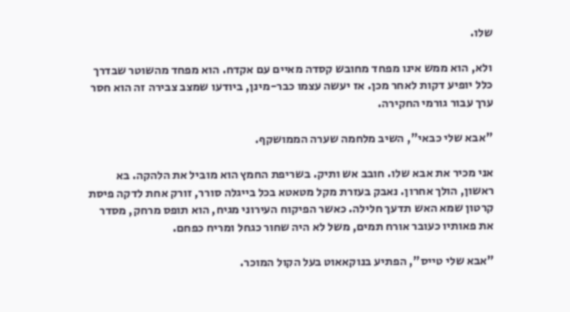שלו.

ולא, הוא ממש אינו מפחד מחובש קסדה מאיים עם אקדח. הוא מפחד מהשוטר שבדרך כלל יופיע דקות לאחר מכן. אז יעשה עצמו כבר-מינן, ביודעו שמצב צבירה זה הוא חסר ערך עבור גורמי החקירה.

"אבא שלי כבאי", השיב מלחמה שערה הממושקף.

אני מכיר את אבא שלו. חובב אש ותיק. בשריפת החמץ הוא מוביל את הלהקה. בא ראשון, הולך אחרון. נאבק בעזרת מקל מטאטא בכל בייגלה סורר, זורק אחת לדקה פיסת קרטון שמא האש תדעך חלילה. כאשר הפיקוח העירוני מגיח, הוא תופס מרחק, מסדר את פאותיו כעובר אורח תמים, משל לא היה שחור כגחל ומריח כפחם.

"אבא שלי טייס", הפתיע בנוקאאוט בעל הקול המוכר.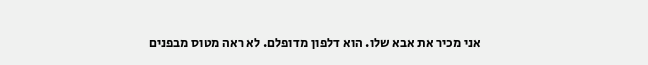אני מכיר את אבא שלו. הוא דלפון מדופלם. לא ראה מטוס מבפנים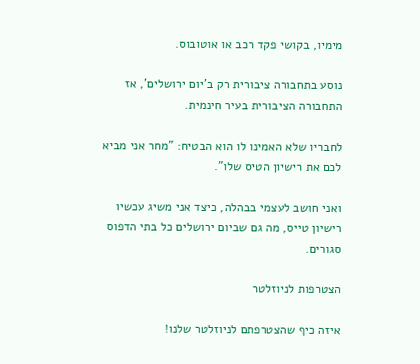מימיו, בקושי פקד רכב או אוטובוס.

נוסע בתחבורה ציבורית רק ב'יום ירושלים', אז התחבורה הציבורית בעיר חינמית.

לחבריו שלא האמינו לו הוא הבטיח: "מחר אני מביא לכם את רישיון הטיס שלו".

ואני חושב לעצמי בבהלה, כיצד אני משיג עכשיו רישיון טייס, מה גם שביום ירושלים כל בתי הדפוס סגורים.

הצטרפות לניוזלטר

איזה כיף שהצטרפתם לניוזלטר שלנו!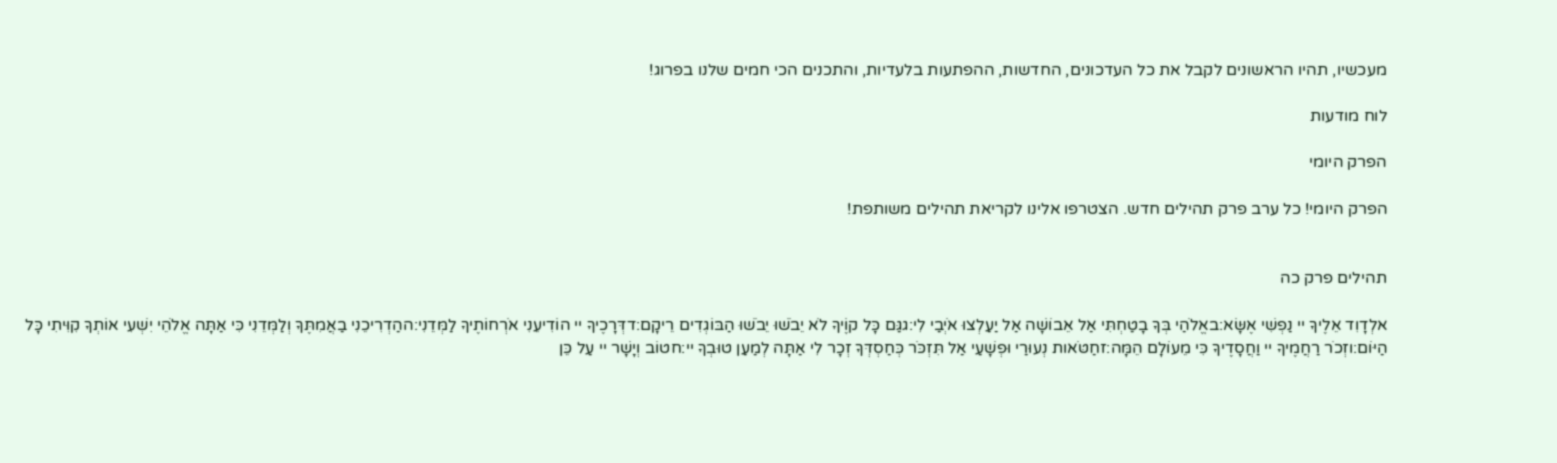מעכשיו, תהיו הראשונים לקבל את כל העדכונים, החדשות, ההפתעות בלעדיות, והתכנים הכי חמים שלנו בפרוג!

לוח מודעות

הפרק היומי

הפרק היומי! כל ערב פרק תהילים חדש. הצטרפו אלינו לקריאת תהילים משותפת!


תהילים פרק כה

אלְדָוִד אֵלֶיךָ יי נַפְשִׁי אֶשָּׂא:באֱלֹהַי בְּךָ בָטַחְתִּי אַל אֵבוֹשָׁה אַל יַעַלְצוּ אֹיְבַי לִי:גגַּם כָּל קוֶֹיךָ לֹא יֵבֹשׁוּ יֵבֹשׁוּ הַבּוֹגְדִים רֵיקָם:דדְּרָכֶיךָ יי הוֹדִיעֵנִי אֹרְחוֹתֶיךָ לַמְּדֵנִי:ההַדְרִיכֵנִי בַאֲמִתֶּךָ וְלַמְּדֵנִי כִּי אַתָּה אֱלֹהֵי יִשְׁעִי אוֹתְךָ קִוִּיתִי כָּל הַיּוֹם:וזְכֹר רַחֲמֶיךָ יי וַחֲסָדֶיךָ כִּי מֵעוֹלָם הֵמָּה:זחַטֹּאות נְעוּרַי וּפְשָׁעַי אַל תִּזְכֹּר כְּחַסְדְּךָ זְכָר לִי אַתָּה לְמַעַן טוּבְךָ יי:חטוֹב וְיָשָׁר יי עַל כֵּן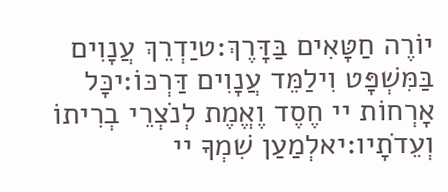יוֹרֶה חַטָּאִים בַּדָּרֶךְ:טיַדְרֵךְ עֲנָוִים בַּמִּשְׁפָּט וִילַמֵּד עֲנָוִים דַּרְכּוֹ:יכָּל אָרְחוֹת יי חֶסֶד וֶאֱמֶת לְנֹצְרֵי בְרִיתוֹ וְעֵדֹתָיו:יאלְמַעַן שִׁמְךָ יי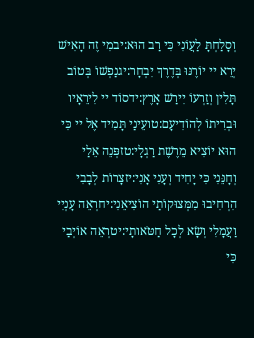וְסָלַחְתָּ לַעֲוֹנִי כִּי רַב הוּא:יבמִי זֶה הָאִישׁ יְרֵא יי יוֹרֶנּוּ בְּדֶרֶךְ יִבְחָר:יגנַפְשׁוֹ בְּטוֹב תָּלִין וְזַרְעוֹ יִירַשׁ אָרֶץ:ידסוֹד יי לִירֵאָיו וּבְרִיתוֹ לְהוֹדִיעָם:טועֵינַי תָּמִיד אֶל יי כִּי הוּא יוֹצִיא מֵרֶשֶׁת רַגְלָי:טזפְּנֵה אֵלַי וְחָנֵּנִי כִּי יָחִיד וְעָנִי אָנִי:יזצָרוֹת לְבָבִי הִרְחִיבוּ מִמְּצוּקוֹתַי הוֹצִיאֵנִי:יחרְאֵה עָנְיִי וַעֲמָלִי וְשָׂא לְכָל חַטֹּאותָי:יטרְאֵה אוֹיְבַי כִּי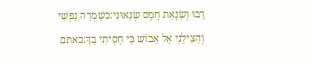רָבּוּ וְשִׂנְאַת חָמָס שְׂנֵאוּנִי:כשָׁמְרָה נַפְשִׁי וְהַצִּילֵנִי אַל אֵבוֹשׁ כִּי חָסִיתִי בָךְ:כאתֹּם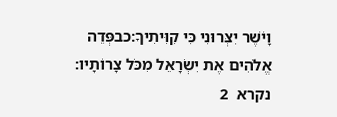וָיֹשֶׁר יִצְּרוּנִי כִּי קִוִּיתִיךָ:כבפְּדֵה אֱלֹהִים אֶת יִשְׂרָאֵל מִכֹּל צָרוֹתָיו:
נקרא  2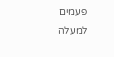פעמים
למעלה